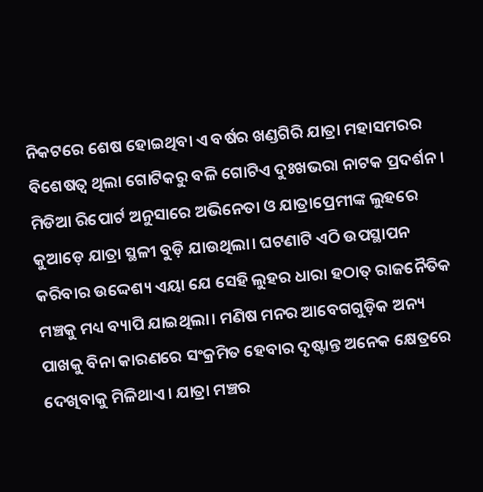ନିକଟରେ ଶେଷ ହୋଇଥିବା ଏ ବର୍ଷର ଖଣ୍ଡଗିରି ଯାତ୍ରା ମହାସମରର ବିଶେଷତ୍ୱ ଥିଲା ଗୋଟିକରୁ ବଳି ଗୋଟିଏ ଦୁଃଖଭରା ନାଟକ ପ୍ରଦର୍ଶନ। ମିଡିଆ ରିପୋର୍ଟ ଅନୁସାରେ ଅଭିନେତା ଓ ଯାତ୍ରାପ୍ରେମୀଙ୍କ ଲୁହରେ କୁଆଡ଼େ ଯାତ୍ରା ସ୍ଥଳୀ ବୁଡ଼ି ଯାଉଥିଲା। ଘଟଣାଟି ଏଠି ଉପସ୍ଥାପନ କରିବାର ଉଦ୍ଦେଶ୍ୟ ଏୟା ଯେ ସେହି ଲୁହର ଧାରା ହଠାତ୍‌ ରାଜନୈତିକ ମଞ୍ଚକୁ ମଧ୍ୟ ବ୍ୟାପି ଯାଇଥିଲା। ମଣିଷ ମନର ଆବେଗଗୁଡ଼ିକ ଅନ୍ୟ ପାଖକୁ ବିନା କାରଣରେ ସଂକ୍ରମିତ ହେବାର ଦୃଷ୍ଟାନ୍ତ ଅନେକ କ୍ଷେତ୍ରରେ ଦେଖିବାକୁ ମିଳିଥାଏ। ଯାତ୍ରା ମଞ୍ଚର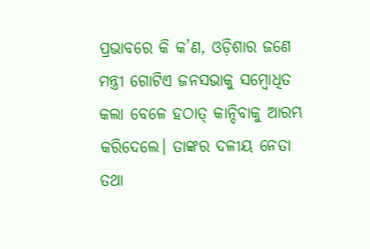ପ୍ରଭାବରେ କି କ’ଣ, ଓଡ଼ିଶାର ଜଣେ ମନ୍ତ୍ରୀ ଗୋଟିଏ ଜନସଭାକୁ ସମ୍ବୋଧିତ କଲା ବେଳେ ହଠାତ୍‌ କାନ୍ଦିବାକୁ ଆରମ୍ଭ କରିଦେଲେ। ତାଙ୍କର ଦଳୀୟ ନେତା ତଥା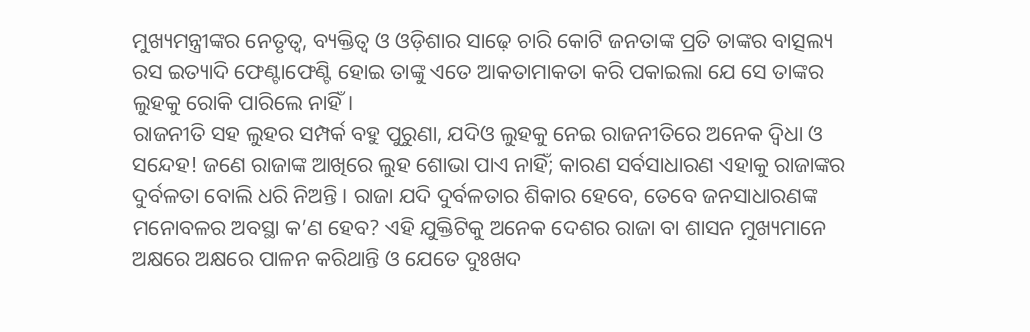ମୁଖ୍ୟମନ୍ତ୍ରୀଙ୍କର ନେତୃତ୍ୱ, ବ୍ୟକ୍ତିତ୍ୱ ଓ ଓଡ଼ିଶାର ସାଢ଼େ ଚାରି କୋଟି ଜନତାଙ୍କ ପ୍ରତି ତାଙ୍କର ବାତ୍ସଲ୍ୟ ରସ ଇତ୍ୟାଦି ଫେଣ୍ଟାଫେଣ୍ଟି ହୋଇ ତାଙ୍କୁ ଏତେ ଆକତାମାକତା କରି ପକାଇଲା ଯେ ସେ ତାଙ୍କର ଲୁହକୁ ରୋକି ପାରିଲେ ନାହିଁ।
ରାଜନୀତି ସହ ଲୁହର ସମ୍ପର୍କ ବହୁ ପୁରୁଣା, ଯଦିଓ ଲୁହକୁ ନେଇ ରାଜନୀତିରେ ଅନେକ ଦ୍ବିଧା ଓ ସନ୍ଦେହ! ଜଣେ ରାଜାଙ୍କ ଆଖିରେ ଲୁହ ଶୋଭା ପାଏ ନାହିଁ; କାରଣ ସର୍ବସାଧାରଣ ଏହାକୁ ରାଜାଙ୍କର ଦୁର୍ବଳତା ବୋଲି ଧରି ନିଅନ୍ତି। ରାଜା ଯଦି ଦୁର୍ବଳତାର ଶିକାର ହେବେ, ତେବେ ଜନସାଧାରଣଙ୍କ ମନୋବଳର ଅବସ୍ଥା କ’ଣ ହେବ? ଏହି ଯୁକ୍ତିଟିକୁ ଅନେକ ଦେଶର ରାଜା ବା ଶାସନ ମୁଖ୍ୟମାନେ ଅକ୍ଷରେ ଅକ୍ଷରେ ପାଳନ କରିଥାନ୍ତି ଓ ଯେତେ ଦୁଃଖଦ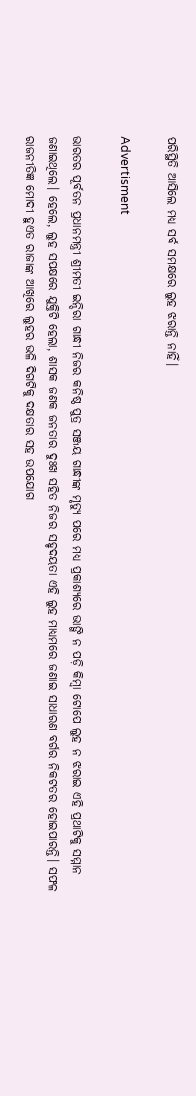ପରିସ୍ଥିତି ଆସିଲେ ମଧ୍ୟ ସର୍ବ ସମକ୍ଷରେ ଲୁହ ଝରାନ୍ତି ନାହିଁ।

Advertisment

ଭାରତର ପୂର୍ବତନ ପ୍ରଧାନମନ୍ତ୍ରୀ ଶ୍ରୀମତୀ ଇନ୍ଦିରା ଗାନ୍ଧୀ ନିଜର କନିଷ୍ଠ ପୁତ୍ର ସଞ୍ଜୟ ଗାନ୍ଧୀଙ୍କ ମୃତ୍ୟୁ ପରେ ମଧ୍ୟ ପ୍ରକାଶ୍ୟରେ ଭାଙ୍ଗି ନ ପଡ଼ି କିମ୍ବା ଟୋପେ ଲୁହ ନ ଝରାଇ ଏହି ପ୍ରଥାଟିକୁ ସମ୍ମାନ ଜଣାଇଥିଲେ। ହେଲେ, ଲୁହ ସପକ୍ଷରେ ଯୁକ୍ତିଟି ହେଲା, ଶାସକ ଜଣକ ଜନତାର ଦୁଃଖ ସହିତ ନିଜର ସହୃଦୟତା ଏହି ଲୁହ ମାଧ୍ୟମରେ ଜଣାଇ ସାଧାରଣ ବର୍ଗର ନିକଟତର ହୋଇପାରନ୍ତି। ସଫଳ ରାଜନୀତିଜ୍ଞ ମୋଦୀ ହୁଏତ ରାଜାଙ୍କ ଆଖିରେ ଲୁହର ଭଳି ଦିଗଟିକୁ ଦକ୍ଷତାର ସହ ଉପଯୋଗ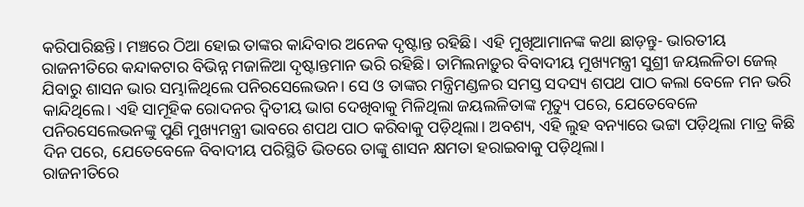କରିପାରିଛନ୍ତି। ମଞ୍ଚରେ ଠିଆ ହୋଇ ତାଙ୍କର କାନ୍ଦିବାର ଅନେକ ଦୃଷ୍ଟାନ୍ତ ରହିଛି। ଏହି ମୁଖିଆମାନଙ୍କ କଥା ଛାଡ଼ନ୍ତୁ- ଭାରତୀୟ ରାଜନୀତିରେ କନ୍ଦାକଟାର ବିଭିନ୍ନ ମଜାଳିଆ ଦୃଷ୍ଟାନ୍ତମାନ ଭରି ରହିଛି। ତାମିଲନାଡ଼ୁର ବିବାଦୀୟ ମୁଖ୍ୟମନ୍ତ୍ରୀ ସୁଶ୍ରୀ ଜୟଲଳିତା ଜେଲ୍‌ ଯିବାରୁ ଶାସନ ଭାର ସମ୍ଭାଳିଥିଲେ ପନିରସେଲେଭନ। ସେ ଓ ତାଙ୍କର ମନ୍ତ୍ରିମଣ୍ଡଳର ସମସ୍ତ ସଦସ୍ୟ ଶପଥ ପାଠ କଲା ବେଳେ ମନ ଭରି କାନ୍ଦିଥିଲେ। ଏହି ସାମୂହିକ ରୋଦନର ଦ୍ବିତୀୟ ଭାଗ ଦେଖିବାକୁ ମିଳିଥିଲା ଜୟଲଳିତାଙ୍କ ମୃତ୍ୟୁ ପରେ, ଯେତେବେଳେ ପନିରସେଲେଭନଙ୍କୁ ପୁଣି ମୁଖ୍ୟମନ୍ତ୍ରୀ ଭାବରେ ଶପଥ ପାଠ କରିବାକୁ ପଡ଼ିଥିଲା। ଅବଶ୍ୟ, ଏହି ଲୁହ ବନ୍ୟାରେ ଭଟ୍ଟା ପଡ଼ିଥିଲା ମାତ୍ର କିଛି ଦିନ ପରେ, ଯେତେବେଳେ ବିବାଦୀୟ ପରିସ୍ଥିତି ଭିତରେ ତାଙ୍କୁ ଶାସନ କ୍ଷମତା ହରାଇବାକୁ ପଡ଼ିଥିଲା।
ରାଜନୀତିରେ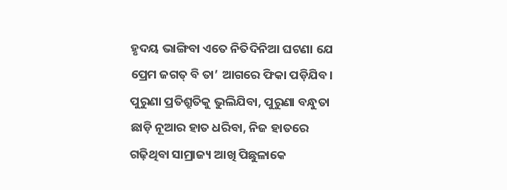ହୃଦୟ ଭାଙ୍ଗିବା ଏତେ ନିତିଦିନିଆ ଘଟଣା ଯେ ପ୍ରେମ ଜଗତ୍‌ ବି ତା’ ଆଗରେ ଫିକା ପଡ଼ିଯିବ। ପୁରୁଣା ପ୍ରତିଶ୍ରୁତିକୁ ଭୁଲିଯିବା, ପୁରୁଣା ବନ୍ଧୁତା ଛାଡ଼ି ନୂଆର ହାତ ଧରିବା, ନିଜ ହାତରେ ଗଢ଼ିଥିବା ସାମ୍ରାଜ୍ୟ ଆଖି ପିଛୁଳାକେ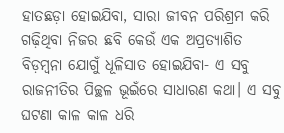ହାତଛଡ଼ା ହୋଇଯିବା, ସାରା ଜୀବନ ପରିଶ୍ରମ କରି ଗଢ଼ିଥିବା ନିଜର ଛବି କେଉଁ ଏକ ଅପ୍ରତ୍ୟାଶିତ ବିଡ଼ମ୍ବନା ଯୋଗୁଁ ଧୂଳିସାତ ହୋଇଯିବା- ଏ ସବୁ ରାଜନୀତିର ପିଚ୍ଛଳ ଭୂଇଁରେ ସାଧାରଣ କଥା। ଏ ସବୁ ଘଟଣା କାଳ କାଳ ଧରି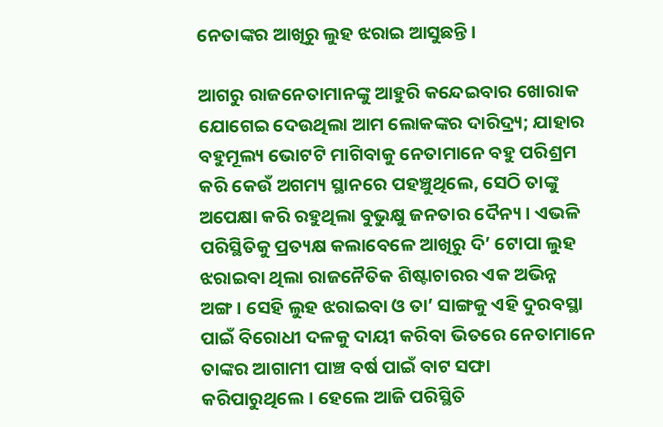ନେତାଙ୍କର ଆଖିରୁ ଲୁହ ଝରାଇ ଆସୁଛନ୍ତି।

ଆଗରୁ ରାଜନେତାମାନଙ୍କୁ ଆହୁରି କନ୍ଦେଇବାର ଖୋରାକ ଯୋଗେଇ ଦେଉଥିଲା ଆମ ଲୋକଙ୍କର ଦାରିଦ୍ର୍ୟ; ଯାହାର ବହୁମୂଲ୍ୟ ଭୋଟଟି ମାଗିବାକୁ ନେତାମାନେ ବହୁ ପରିଶ୍ରମ କରି କେଉଁ ଅଗମ୍ୟ ସ୍ଥାନରେ ପହଞ୍ଚୁଥିଲେ, ସେଠି ତାଙ୍କୁ ଅପେକ୍ଷା କରି ରହୁଥିଲା ବୁଭୁକ୍ଷୁ ଜନତାର ଦୈନ୍ୟ। ଏଭଳି ପରିସ୍ଥିତିକୁ ପ୍ରତ୍ୟକ୍ଷ କଲାବେଳେ ଆଖିରୁ ଦି’ ଟୋପା ଲୁହ ଝରାଇବା ଥିଲା ରାଜନୈତିକ ଶିଷ୍ଟାଚାରର ଏକ ଅଭିନ୍ନ ଅଙ୍ଗ। ସେହି ଲୁହ ଝରାଇବା ଓ ତା’ ସାଙ୍ଗକୁ ଏହି ଦୁରବସ୍ଥା ପାଇଁ ବିରୋଧୀ ଦଳକୁ ଦାୟୀ କରିବା ଭିତରେ ନେତାମାନେ ତାଙ୍କର ଆଗାମୀ ପାଞ୍ଚ ବର୍ଷ ପାଇଁ ବାଟ ସଫା କରିପାରୁଥିଲେ। ହେଲେ ଆଜି ପରିସ୍ଥିତି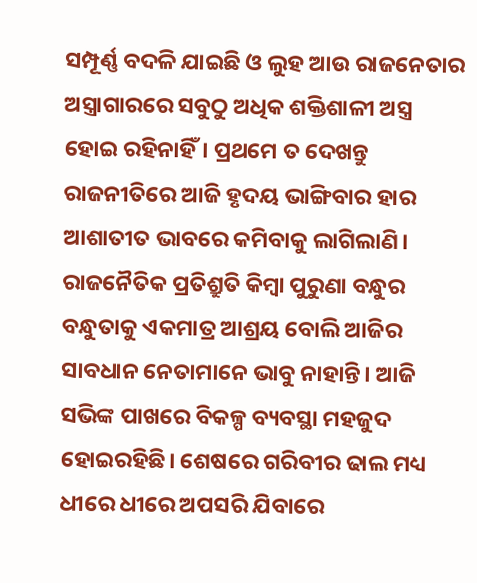ସମ୍ପୂର୍ଣ୍ଣ ବଦଳି ଯାଇଛି ଓ ଲୁହ ଆଉ ରାଜନେତାର ଅସ୍ତ୍ରାଗାରରେ ସବୁଠୁ ଅଧିକ ଶକ୍ତିଶାଳୀ ଅସ୍ତ୍ର ହୋଇ ରହିନାହିଁ। ପ୍ରଥମେ ତ ଦେଖନ୍ତୁ ରାଜନୀତିରେ ଆଜି ହୃଦୟ ଭାଙ୍ଗିବାର ହାର ଆଶାତୀତ ଭାବରେ କମିବାକୁ ଲାଗିଲାଣି। ରାଜନୈତିକ ପ୍ରତିଶ୍ରୁତି କିମ୍ବା ପୁରୁଣା ବନ୍ଧୁର ବନ୍ଧୁତାକୁ ଏକମାତ୍ର ଆଶ୍ରୟ ବୋଲି ଆଜିର ସାବଧାନ ନେତାମାନେ ଭାବୁ ନାହାନ୍ତି। ଆଜି ସଭିଙ୍କ ପାଖରେ ବିକଳ୍ପ ବ୍ୟବସ୍ଥା ମହଜୁଦ ହୋଇରହିଛି। ଶେଷରେ ଗରିବୀର ଢାଲ ମଧ୍ୟ ଧୀରେ ଧୀରେ ଅପସରି ଯିବାରେ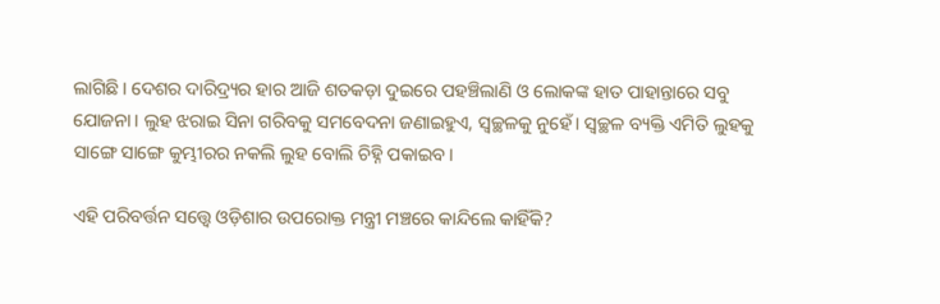ଲାଗିଛି। ଦେଶର ଦାରିଦ୍ର୍ୟର ହାର ଆଜି ଶତକଡ଼ା ଦୁଇରେ ପହଞ୍ଚିଲାଣି ଓ ଲୋକଙ୍କ ହାତ ପାହାନ୍ତାରେ ସବୁ ଯୋଜନା। ଲୁହ ଝରାଇ ସିନା ଗରିବକୁ ସମବେଦନା ଜଣାଇହୁଏ, ସ୍ୱଚ୍ଛଳକୁ ନୁହେଁ। ସ୍ୱଚ୍ଛଳ ବ୍ୟକ୍ତି ଏମିତି ଲୁହକୁ ସାଙ୍ଗେ ସାଙ୍ଗେ କୁମ୍ଭୀରର ନକଲି ଲୁହ ବୋଲି ଚିହ୍ନି ପକାଇବ।

ଏହି ପରିବର୍ତ୍ତନ ସତ୍ତ୍ୱେ ଓଡ଼ିଶାର ଉପରୋକ୍ତ ମନ୍ତ୍ରୀ ମଞ୍ଚରେ କାନ୍ଦିଲେ କାହିଁକି?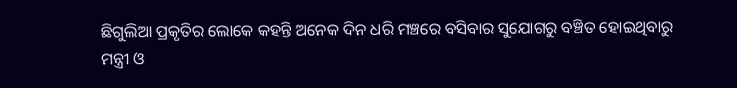ଛିଗୁଲିଆ ପ୍ରକୃତିର ଲୋକେ କହନ୍ତି ଅନେକ ଦିନ ଧରି ମଞ୍ଚରେ ବସିବାର ସୁଯୋଗରୁ ବଞ୍ଚିତ ହୋଇଥିବାରୁ ମନ୍ତ୍ରୀ ଓ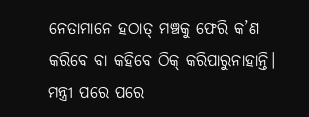ନେତାମାନେ ହଠାତ୍‌ ମଞ୍ଚକୁ ଫେରି କ’ଣ କରିବେ ବା କହିବେ ଠିକ୍‌ କରିପାରୁନାହାନ୍ତି। ମନ୍ତ୍ରୀ ପରେ ପରେ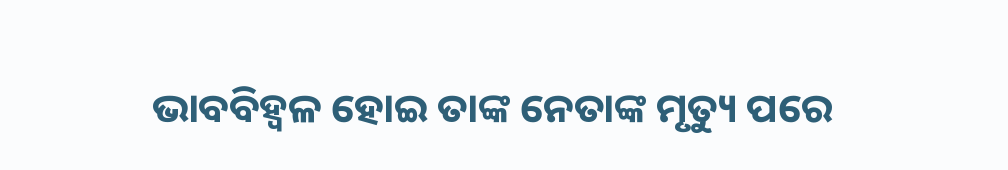ଭାବବିହ୍ୱଳ ହୋଇ ତାଙ୍କ ନେତାଙ୍କ ମୃତ୍ୟୁ ପରେ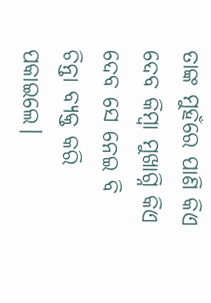ତାଙ୍କ ମୁହଁରେ ପାଣି କିଏ ଦେବ କିମ୍ବା ମୁଖାଗ୍ନି କିଏ ଦେବ ସେ ନେଇ ବି ଚିନ୍ତା ବ୍ୟକ୍ତ କରି ପକାଇଲେ।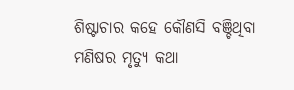ଶିଷ୍ଟାଚାର କହେ କୌଣସି ବଞ୍ଚିଥିବା ମଣିଷର ମୃତ୍ୟୁ କଥା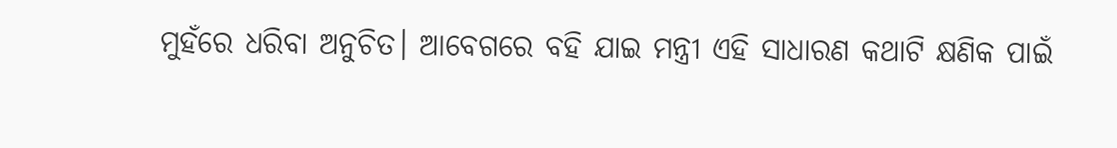ମୁହଁରେ ଧରିବା ଅନୁଚିତ। ଆବେଗରେ ବହି ଯାଇ ମନ୍ତ୍ରୀ ଏହି ସାଧାରଣ କଥାଟି କ୍ଷଣିକ ପାଇଁ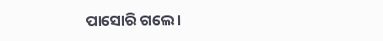ପାସୋରି ଗଲେ।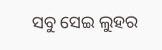ସବୁ ସେଇ ଲୁହର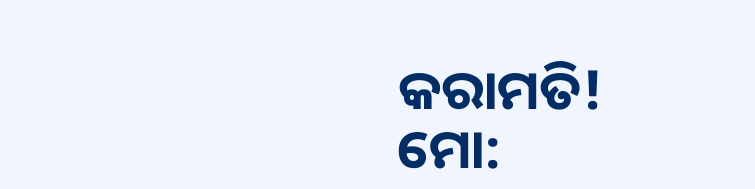କରାମତି!
ମୋ: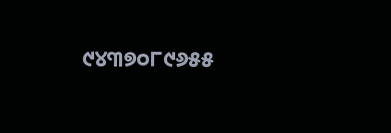୯୪୩୭୦୮୯୬୫୫